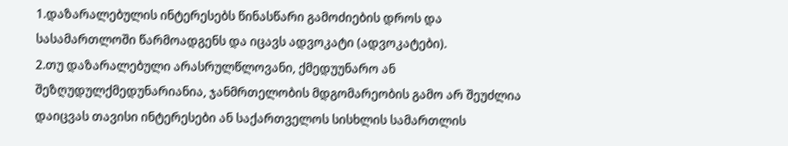1.დაზარალებულის ინტერესებს წინასწარი გამოძიების დროს და სასამართლოში წარმოადგენს და იცავს ადვოკატი (ადვოკატები).
2.თუ დაზარალებული არასრულწლოვანი, ქმედუუნარო ან შეზღუდულქმედუნარიანია, ჯანმრთელობის მდგომარეობის გამო არ შეუძლია დაიცვას თავისი ინტერესები ან საქართველოს სისხლის სამართლის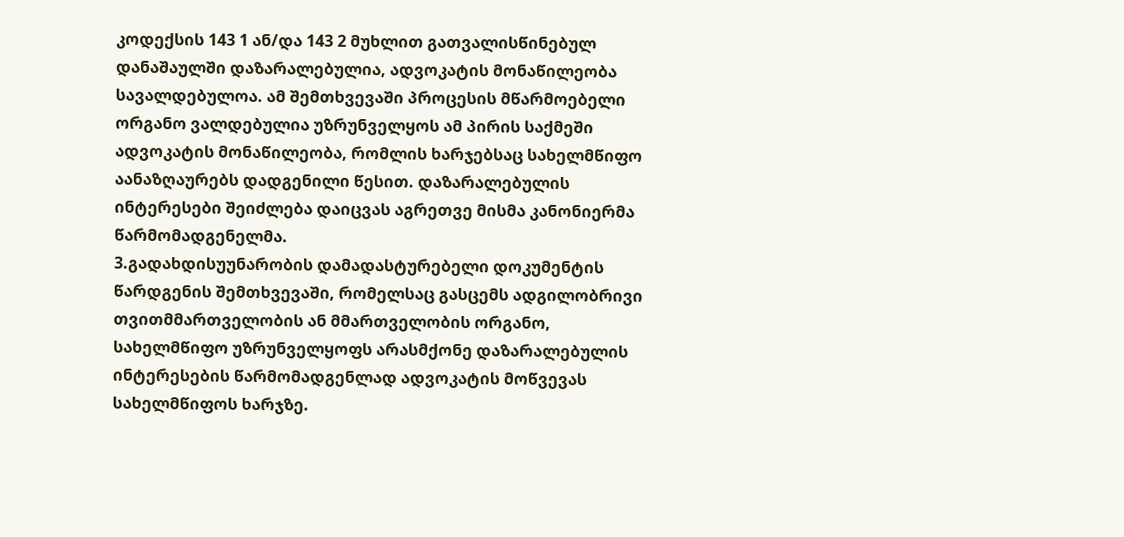კოდექსის 143 1 ან/და 143 2 მუხლით გათვალისწინებულ დანაშაულში დაზარალებულია, ადვოკატის მონაწილეობა სავალდებულოა. ამ შემთხვევაში პროცესის მწარმოებელი ორგანო ვალდებულია უზრუნველყოს ამ პირის საქმეში ადვოკატის მონაწილეობა, რომლის ხარჯებსაც სახელმწიფო აანაზღაურებს დადგენილი წესით. დაზარალებულის ინტერესები შეიძლება დაიცვას აგრეთვე მისმა კანონიერმა წარმომადგენელმა.
3.გადახდისუუნარობის დამადასტურებელი დოკუმენტის წარდგენის შემთხვევაში, რომელსაც გასცემს ადგილობრივი თვითმმართველობის ან მმართველობის ორგანო, სახელმწიფო უზრუნველყოფს არასმქონე დაზარალებულის ინტერესების წარმომადგენლად ადვოკატის მოწვევას სახელმწიფოს ხარჯზე.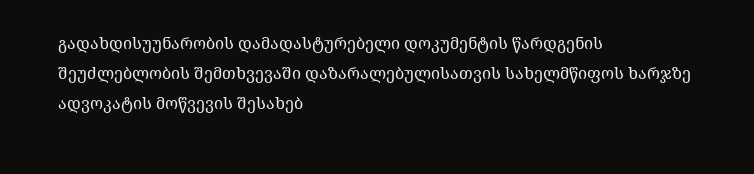გადახდისუუნარობის დამადასტურებელი დოკუმენტის წარდგენის შეუძლებლობის შემთხვევაში დაზარალებულისათვის სახელმწიფოს ხარჯზე ადვოკატის მოწვევის შესახებ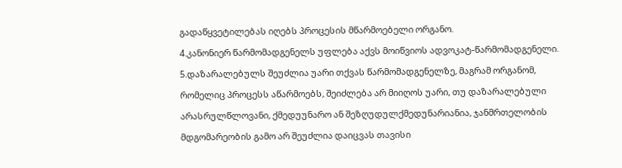გადაწყვეტილებას იღებს პროცესის მწარმოებელი ორგანო.
4.კანონიერ წარმომადგენელს უფლება აქვს მოიწვიოს ადვოკატ-წარმომადგენელი.
5.დაზარალებულს შეუძლია უარი თქვას წარმომადგენელზე, მაგრამ ორგანომ, რომელიც პროცესს აწარმოებს, შეიძლება არ მიიღოს უარი, თუ დაზარალებული არასრულწლოვანი, ქმედუუნარო ან შეზღუდულქმედუნარიანია, ჯანმრთელობის მდგომარეობის გამო არ შეუძლია დაიცვას თავისი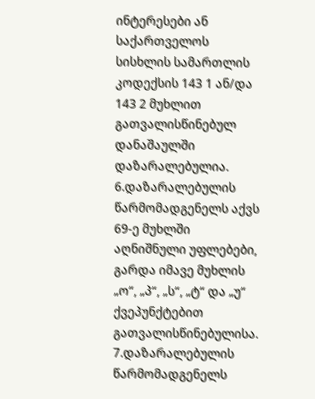ინტერესები ან საქართველოს სისხლის სამართლის კოდექსის 143 1 ან/და 143 2 მუხლით გათვალისწინებულ დანაშაულში დაზარალებულია.
6.დაზარალებულის წარმომადგენელს აქვს 69-ე მუხლში აღნიშნული უფლებები, გარდა იმავე მუხლის „ო“, „პ“, „ს“, „ტ“ და „უ“ ქვეპუნქტებით გათვალისწინებულისა.
7.დაზარალებულის წარმომადგენელს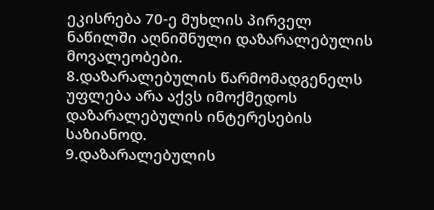ეკისრება 70-ე მუხლის პირველ ნაწილში აღნიშნული დაზარალებულის მოვალეობები.
8.დაზარალებულის წარმომადგენელს უფლება არა აქვს იმოქმედოს დაზარალებულის ინტერესების საზიანოდ.
9.დაზარალებულის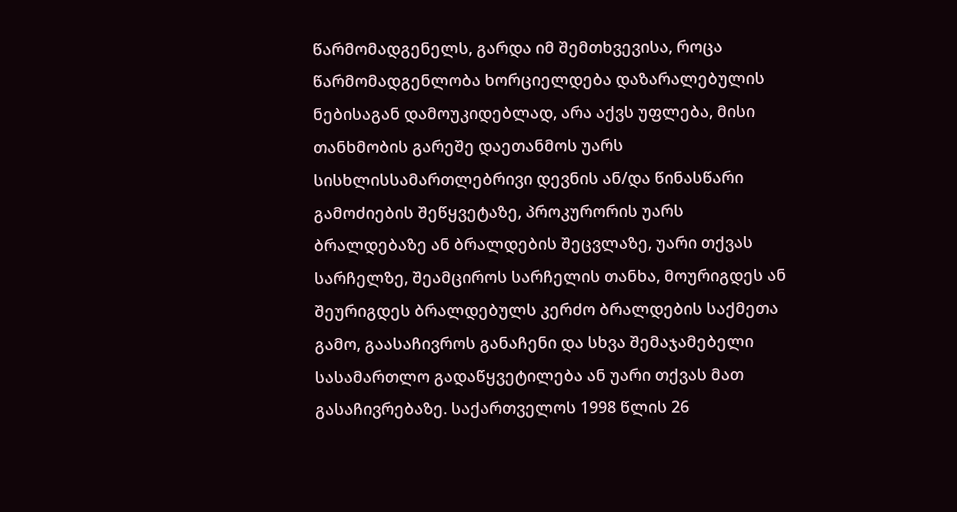წარმომადგენელს, გარდა იმ შემთხვევისა, როცა წარმომადგენლობა ხორციელდება დაზარალებულის ნებისაგან დამოუკიდებლად, არა აქვს უფლება, მისი თანხმობის გარეშე დაეთანმოს უარს სისხლისსამართლებრივი დევნის ან/და წინასწარი გამოძიების შეწყვეტაზე, პროკურორის უარს ბრალდებაზე ან ბრალდების შეცვლაზე, უარი თქვას სარჩელზე, შეამციროს სარჩელის თანხა, მოურიგდეს ან შეურიგდეს ბრალდებულს კერძო ბრალდების საქმეთა გამო, გაასაჩივროს განაჩენი და სხვა შემაჯამებელი სასამართლო გადაწყვეტილება ან უარი თქვას მათ გასაჩივრებაზე. საქართველოს 1998 წლის 26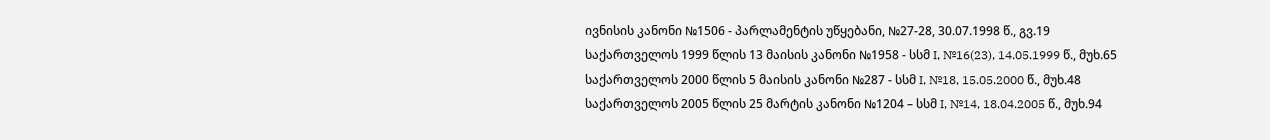ივნისის კანონი №1506 - პარლამენტის უწყებანი, №27-28, 30.07.1998 წ., გვ.19 საქართველოს 1999 წლის 13 მაისის კანონი №1958 - სსმ I, №16(23), 14.05.1999 წ., მუხ.65 საქართველოს 2000 წლის 5 მაისის კანონი №287 - სსმ I, №18, 15.05.2000 წ., მუხ.48 საქართველოს 2005 წლის 25 მარტის კანონი №1204 – სსმ I, №14, 18.04.2005 წ., მუხ.94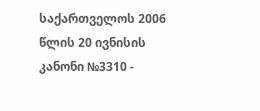საქართველოს 2006 წლის 20 ივნისის კანონი №3310 -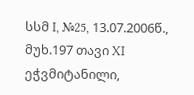სსმ I, №25, 13.07.2006წ., მუხ.197 თავი XI ეჭვმიტანილი,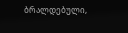ბრალდებული,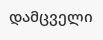დამცველი